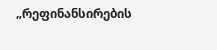„რეფინანსირების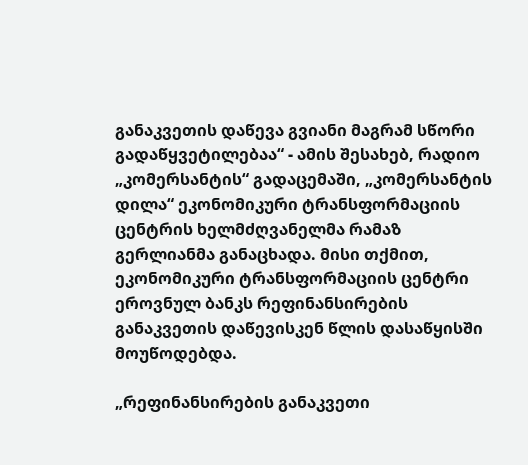განაკვეთის დაწევა გვიანი მაგრამ სწორი გადაწყვეტილებაა“ - ამის შესახებ, რადიო „კომერსანტის“ გადაცემაში, „კომერსანტის დილა“ ეკონომიკური ტრანსფორმაციის  ცენტრის ხელმძღვანელმა რამაზ  გერლიანმა განაცხადა. მისი თქმით, ეკონომიკური ტრანსფორმაციის ცენტრი  ეროვნულ ბანკს რეფინანსირების განაკვეთის დაწევისკენ წლის დასაწყისში მოუწოდებდა.

„რეფინანსირების განაკვეთი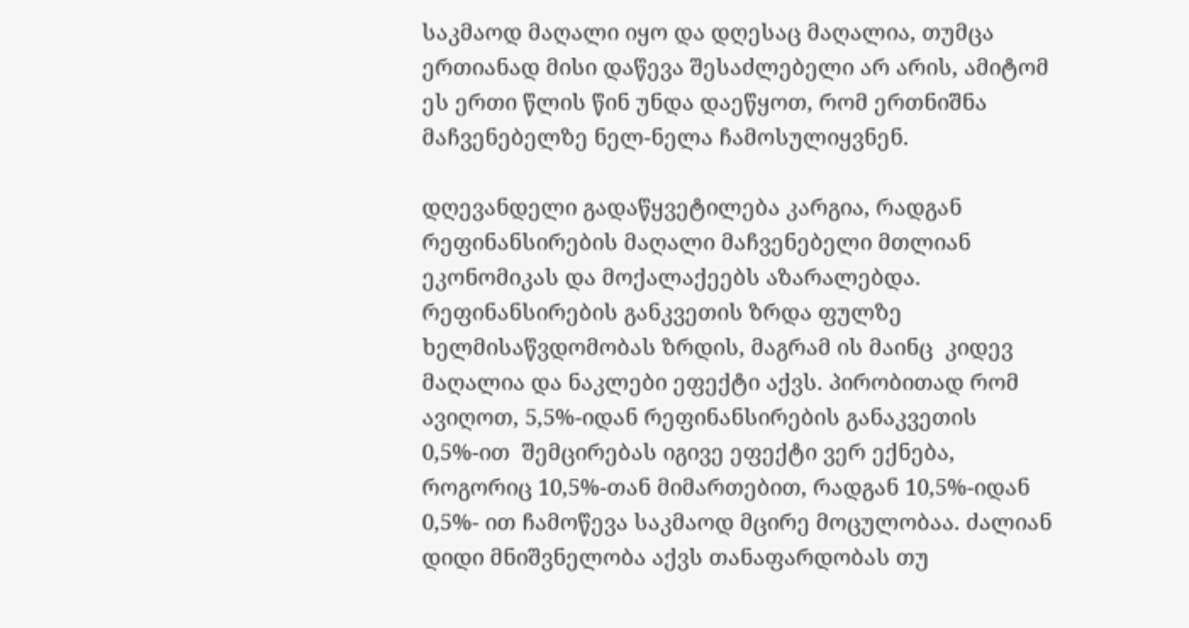საკმაოდ მაღალი იყო და დღესაც მაღალია, თუმცა ერთიანად მისი დაწევა შესაძლებელი არ არის, ამიტომ ეს ერთი წლის წინ უნდა დაეწყოთ, რომ ერთნიშნა მაჩვენებელზე ნელ-ნელა ჩამოსულიყვნენ.

დღევანდელი გადაწყვეტილება კარგია, რადგან რეფინანსირების მაღალი მაჩვენებელი მთლიან ეკონომიკას და მოქალაქეებს აზარალებდა. რეფინანსირების განკვეთის ზრდა ფულზე ხელმისაწვდომობას ზრდის, მაგრამ ის მაინც  კიდევ მაღალია და ნაკლები ეფექტი აქვს. პირობითად რომ ავიღოთ, 5,5%-იდან რეფინანსირების განაკვეთის 0,5%-ით  შემცირებას იგივე ეფექტი ვერ ექნება, როგორიც 10,5%-თან მიმართებით, რადგან 10,5%-იდან 0,5%- ით ჩამოწევა საკმაოდ მცირე მოცულობაა. ძალიან დიდი მნიშვნელობა აქვს თანაფარდობას თუ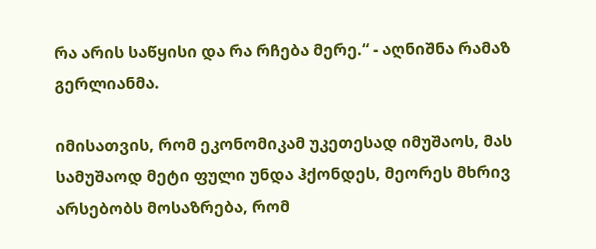რა არის საწყისი და რა რჩება მერე.“ - აღნიშნა რამაზ გერლიანმა.

იმისათვის, რომ ეკონომიკამ უკეთესად იმუშაოს, მას სამუშაოდ მეტი ფული უნდა ჰქონდეს, მეორეს მხრივ არსებობს მოსაზრება, რომ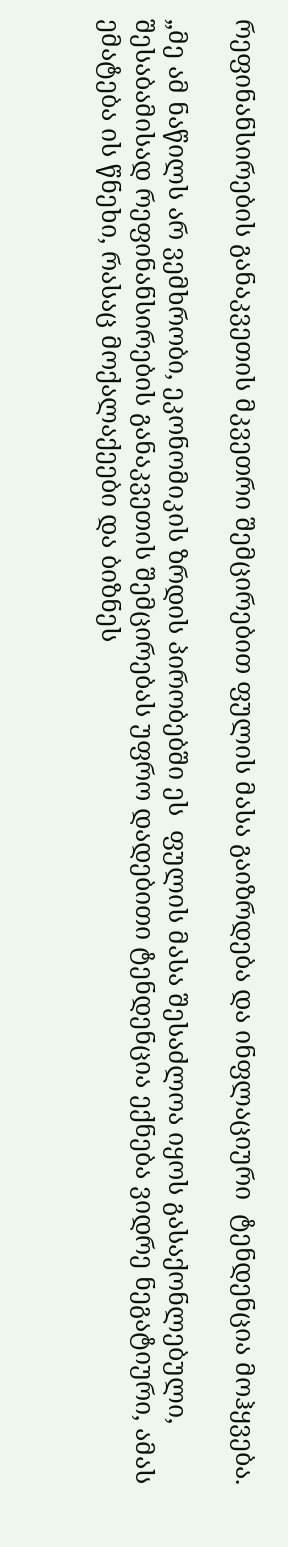რეფინანსირების განაკვეთის მკვეთრი შემცირებით ფულის მასა გაიზრდება და ინფლაციური  ტენდენცია მოჰყვება.

„მე ამ ნაწილს არ ვემხრობი, ეკონომიკის ზრდის პირობებში ეს  ფულის მასა შესაძლოა იყოს გასაქონლებული, შესაბამისად რეფინანსირების განაკვეთის შემცირებას უფრო დადებითი ტენდენცია ექნება ვიდრე ნეგატიური, ამას ემატება ის წნეხი, რასაც მოქალაქეები და ბიზნეს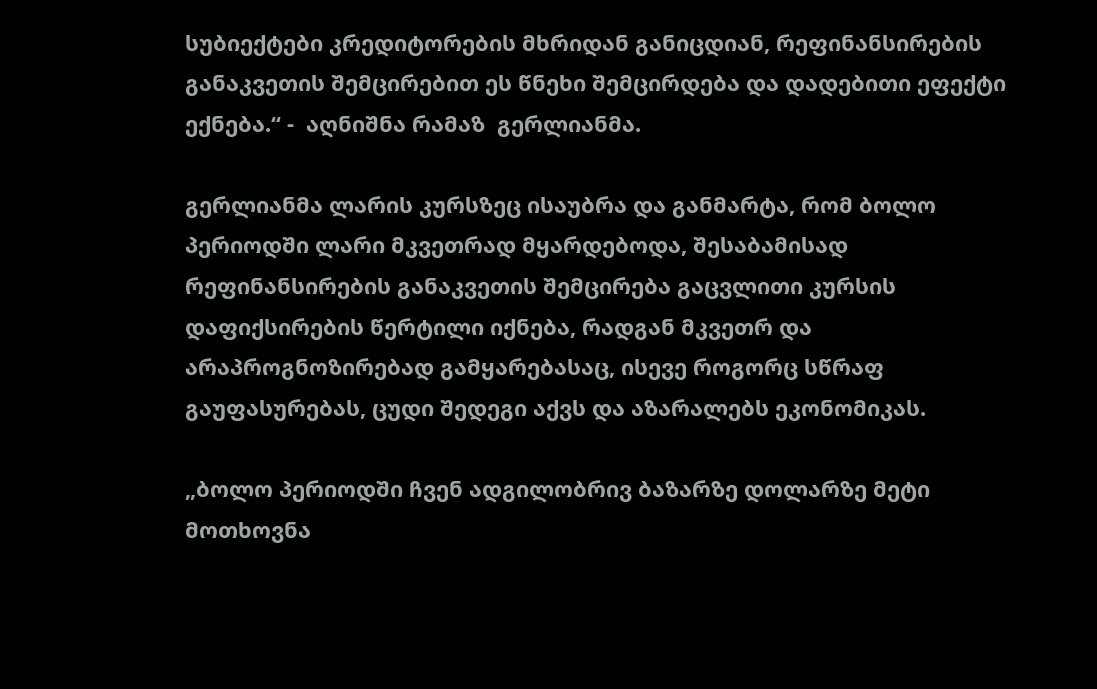სუბიექტები კრედიტორების მხრიდან განიცდიან, რეფინანსირების განაკვეთის შემცირებით ეს წნეხი შემცირდება და დადებითი ეფექტი ექნება.“ -  აღნიშნა რამაზ  გერლიანმა.

გერლიანმა ლარის კურსზეც ისაუბრა და განმარტა, რომ ბოლო პერიოდში ლარი მკვეთრად მყარდებოდა, შესაბამისად რეფინანსირების განაკვეთის შემცირება გაცვლითი კურსის დაფიქსირების წერტილი იქნება, რადგან მკვეთრ და არაპროგნოზირებად გამყარებასაც, ისევე როგორც სწრაფ გაუფასურებას, ცუდი შედეგი აქვს და აზარალებს ეკონომიკას.

„ბოლო პერიოდში ჩვენ ადგილობრივ ბაზარზე დოლარზე მეტი მოთხოვნა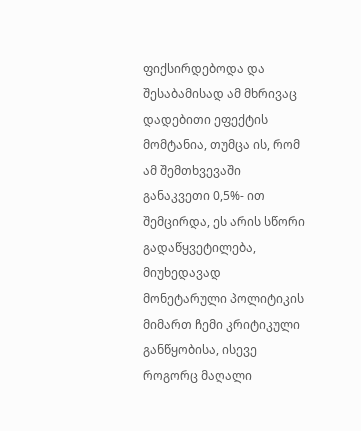ფიქსირდებოდა და შესაბამისად ამ მხრივაც დადებითი ეფექტის მომტანია, თუმცა ის, რომ ამ შემთხვევაში განაკვეთი 0,5%- ით შემცირდა, ეს არის სწორი გადაწყვეტილება, მიუხედავად მონეტარული პოლიტიკის მიმართ ჩემი კრიტიკული განწყობისა, ისევე როგორც მაღალი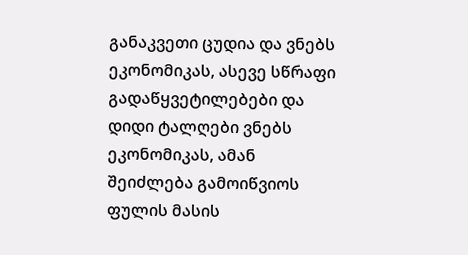განაკვეთი ცუდია და ვნებს ეკონომიკას, ასევე სწრაფი გადაწყვეტილებები და დიდი ტალღები ვნებს ეკონომიკას, ამან შეიძლება გამოიწვიოს ფულის მასის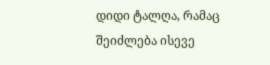დიდი ტალღა, რამაც შეიძლება ისევე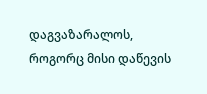დაგვაზარალოს, როგორც მისი დაწევის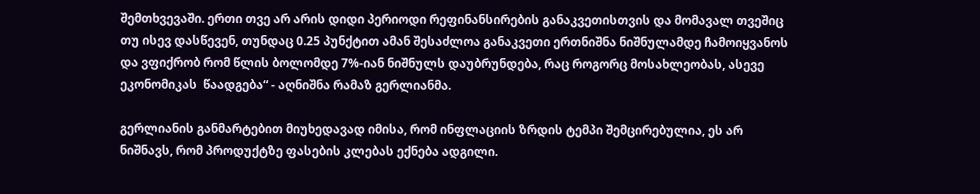შემთხვევაში. ერთი თვე არ არის დიდი პერიოდი რეფინანსირების განაკვეთისთვის და მომავალ თვეშიც თუ ისევ დასწევენ, თუნდაც 0.25 პუნქტით ამან შესაძლოა განაკვეთი ერთნიშნა ნიშნულამდე ჩამოიყვანოს და ვფიქრობ რომ წლის ბოლომდე 7%-იან ნიშნულს დაუბრუნდება, რაც როგორც მოსახლეობას, ასევე ეკონომიკას  წაადგება“ - აღნიშნა რამაზ გერლიანმა.

გერლიანის განმარტებით მიუხედავად იმისა, რომ ინფლაციის ზრდის ტემპი შემცირებულია, ეს არ ნიშნავს, რომ პროდუქტზე ფასების კლებას ექნება ადგილი.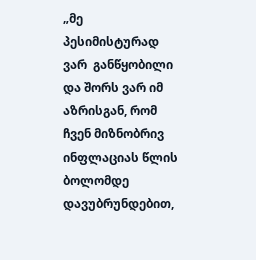„მე პესიმისტურად ვარ  განწყობილი და შორს ვარ იმ აზრისგან, რომ ჩვენ მიზნობრივ ინფლაციას წლის ბოლომდე დავუბრუნდებით,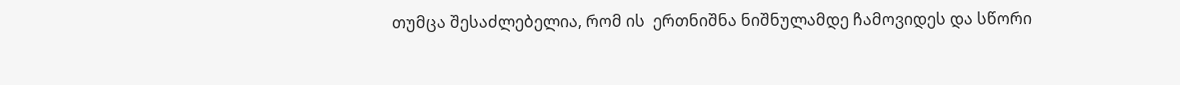თუმცა შესაძლებელია, რომ ის  ერთნიშნა ნიშნულამდე ჩამოვიდეს და სწორი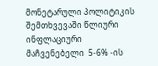მონეტარული პოლიტიკის  შემთხვევაში წლიური ინფლაციური მაჩვენებელი  5-6% -ის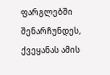ფარგლებში შენარჩუნდეს, ქვეყანას ამის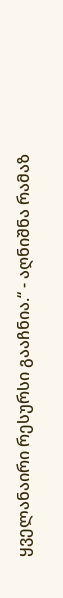ყველანაირი რესურსი გააჩნია.“ - აღნიშნა რამაზ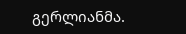გერლიანმა.